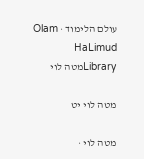עולם הלימוד · Olam HaLimud
Libraryמטה לוי

מטה לוי יט

מטה לוי ·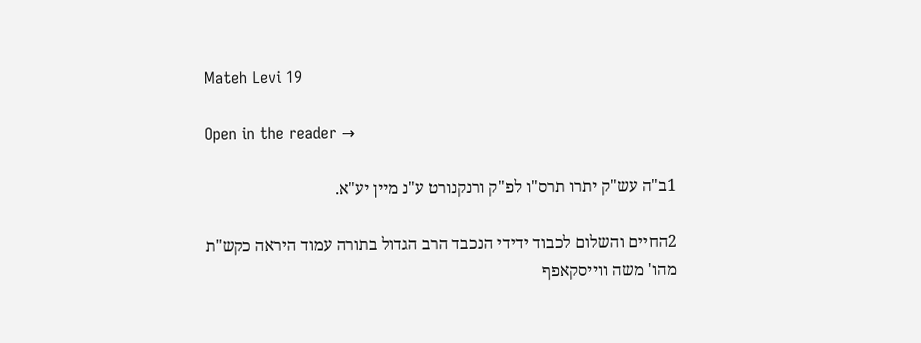Mateh Levi 19

Open in the reader →

1ב"ה עש"ק יתרו תרס"ו לפ"ק ורנקנורט ע"נ מיין יע"א.

2החיים והשלום לכבוד ידידי הנכבד הרב הגדול בתורה עמוד היראה כקש"ת מהו' משה ווייסקאפף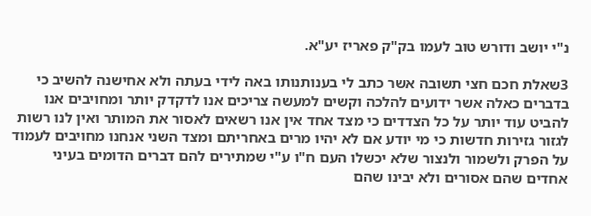נ"י יושב ודורש טוב לעמו בק"ק פאריז יע"א.

3שאלת חכם חצי תשובה אשר כתב לי בענותנותו באה לידי בעתה ולא אחישנה להשיב כי בדברים כאלה אשר ידועים להלכה וקשים למעשה צריכים אנו לדקדק יותר ומחויבים אנו להביט עוד יותר על כל הצדדים כי מצד אחד אין אנו רשאים לאסור את המותר ואין לנו רשות לגזור גזירות חדשות כי מי יודע אם לא יהיו מרים באחריתם ומצד השני אנחנו מחויבים לעמוד על הפרק ולשמור ולנצור שלא יכשלו העם ח"ו ע"י שמתירים להם דברים הדומים בעיני אחדים שהם אסורים ולא יבינו שהם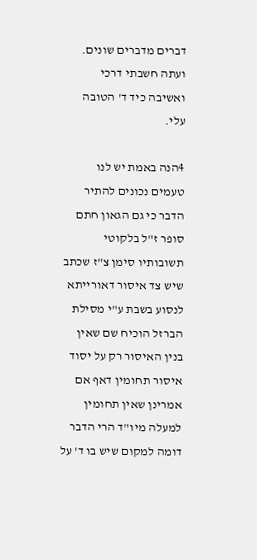דברים מדברים שונים. ועתה חשבתי דרכי ואשיבה כיד ד' הטובה עלי.

4הנה באמת יש לנו טעמים נכונים להתיר הדבר כי גם הגאון חתם סופר ז"ל בלקוטי תשובותיו סימן צ"ז שכתב שיש צד איסור דאורייתא לנסוע בשבת ע"י מסילת הברזל הוכיח שם שאין בנין האיסור רק על יסוד איסור תחומין דאף אם אמרינן שאין תחומין למעלה מיו"ד הרי הדבר דומה למקום שיש בו ד' על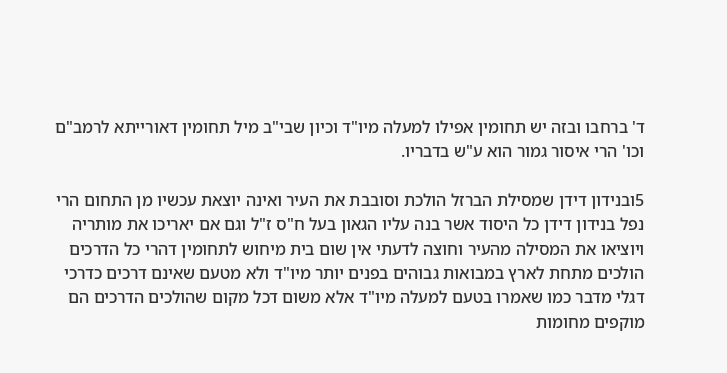ד' ברחבו ובזה יש תחומין אפילו למעלה מיו"ד וכיון שבי"ב מיל תחומין דאורייתא לרמב"ם וכו' הרי איסור גמור הוא ע"ש בדבריו.

5ובנידון דידן שמסילת הברזל הולכת וסובבת את העיר ואינה יוצאת עכשיו מן התחום הרי נפל בנידון דידן כל היסוד אשר בנה עליו הגאון בעל ח"ס ז"ל וגם אם יאריכו את מותריה ויוציאו את המסילה מהעיר וחוצה לדעתי אין שום בית מיחוש לתחומין דהרי כל הדרכים הולכים מתחת לארץ במבואות גבוהים בפנים יותר מיו"ד ולא מטעם שאינם דרכים כדרכי דגלי מדבר כמו שאמרו בטעם למעלה מיו"ד אלא משום דכל מקום שהולכים הדרכים הם מוקפים מחומות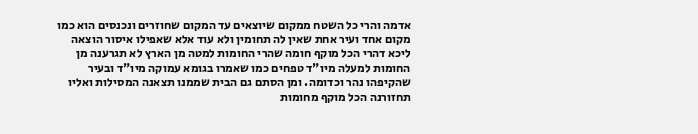אדמה והרי כל השטח ממקום שיוצאים עד המקום שחוזרים ונכנסים הוא כמו מקום אחד ועיר אחת שאין לה תחומין ולא עוד אלא שאפילו איסור הוצאה ליכא דהרי הכל מוקף חומה שהרי החומות למטה מן הארץ לא תגרענה מן החומות למעלה מיו"ד טפחים כמו שאמרו בגומא עמוקה מיו"ד ובעיר שהקיפהו נהר וכדומה. ומן הסתם גם הבית שממנו תצאנה המסילות ואליו תחזורנה הכל מוקף מחומות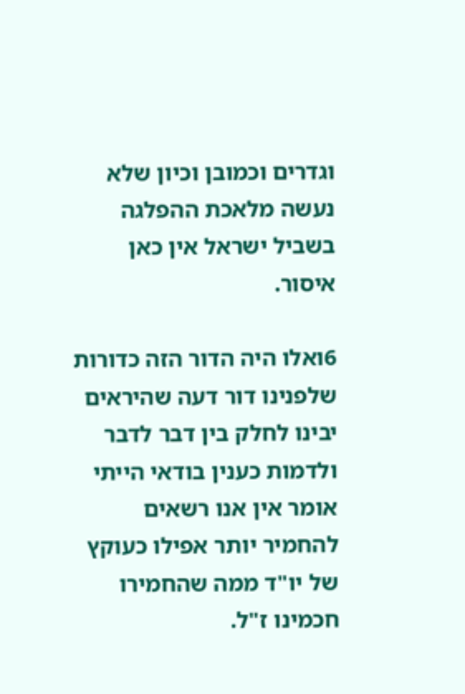וגדרים וכמובן וכיון שלא נעשה מלאכת ההפלגה בשביל ישראל אין כאן איסור.

6ואלו היה הדור הזה כדורות שלפנינו דור דעה שהיראים יבינו לחלק בין דבר לדבר ולדמות כענין בודאי הייתי אומר אין אנו רשאים להחמיר יותר אפילו כעוקץ של יו"ד ממה שהחמירו חכמינו ז"ל.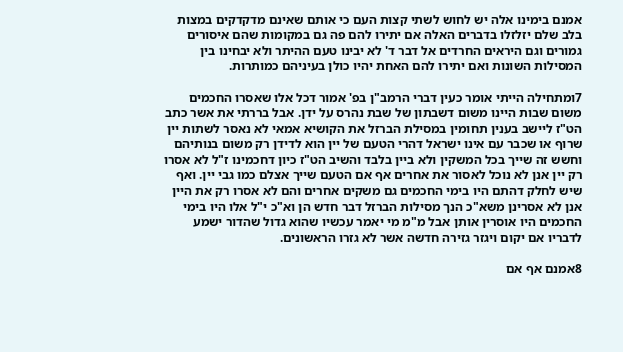אמנם בימינו אלה יש לחוש לשתי קצות העם כי אותם שאינם מדקדקים במצות בלב שלם יזלזלו בדברים האלה אם יתירו להם פה גם במקומות שהם איסורים גמורים וגם היראים החרדים אל דבר ד' לא יבינו טעם ההיתר ולא יבחינו בין המסילות השונות ואם יתירו להם האחת יהיו כולן בעיניהם כמותרות.

7ומתחילה הייתי אומר כעין דברי הרמב"ן בפ' אמור דכל אלו שאסרו החכמים משום שבות היינו משום דשבתון של שבת נהרס על ידן. אבל בררתי את אשר כתב הט"ז ליישב בענין תחומין במסילת הברזל את הקושיא אמאי לא נאסר לשתות יין שרוף או שכבר עם אינו ישראל דהרי הטעם של יין הוא לדידן רק משום בנותיהם וחשש זה שייך בכל המשקין ולא ביין בלבד והשיב הט"ז כיון דחכמינו ז"ל לא אסרו רק יין אנן לא נוכל לאסור את אחרים אף אם הטעם שייך אצלם כמו גבי יין. ואף שיש לחלק דהתם היו בימי החכמים גם משקים אחרים והם לא אסרו רק את היין אנן לא אסרינן משא"כ הנך מסילות הברזל דבר חדש הן וא"כ י"ל אלו היו בימי החכמים היו אוסרין אותן אבל מ"מ מי יאמר עכשיו שהוא גדול שהדור ישמע לדבריו אם יקום ויגזר גזירה חדשה אשר לא גזרו הראשונים.

8אמנם אף אם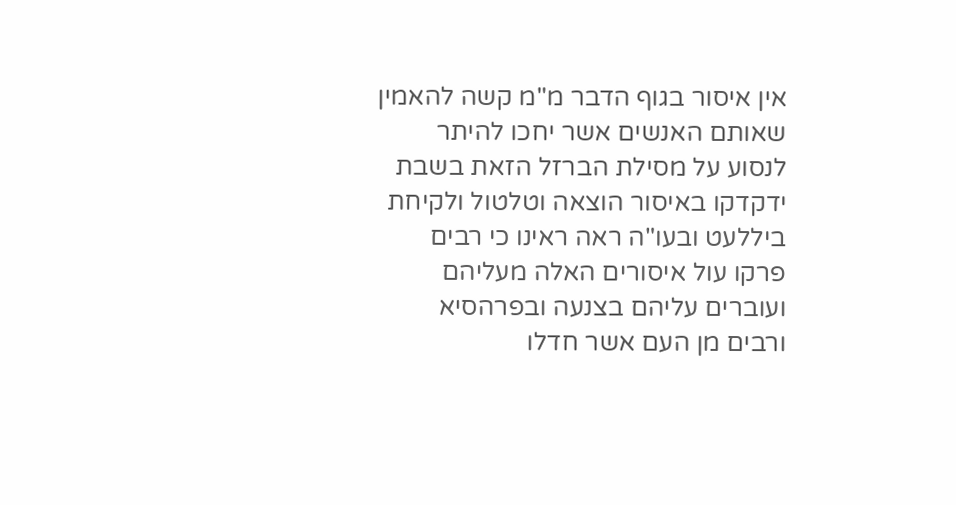אין איסור בגוף הדבר מ"מ קשה להאמין שאותם האנשים אשר יחכו להיתר לנסוע על מסילת הברזל הזאת בשבת ידקדקו באיסור הוצאה וטלטול ולקיחת ביללעט ובעו"ה ראה ראינו כי רבים פרקו עול איסורים האלה מעליהם ועוברים עליהם בצנעה ובפרהסיא ורבים מן העם אשר חדלו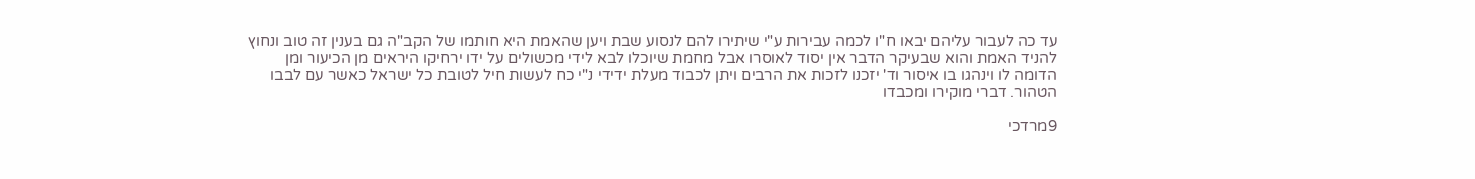עד כה לעבור עליהם יבאו ח"ו לכמה עבירות ע"י שיתירו להם לנסוע שבת ויען שהאמת היא חותמו של הקב"ה גם בענין זה טוב ונחוץ להניד האמת והוא שבעיקר הדבר אין יסוד לאוסרו אבל מחמת שיוכלו לבא לידי מכשולים על ידו ירחיקו היראים מן הכיעור ומן הדומה לו וינהגו בו איסור וד' יזכנו לזכות את הרבים ויתן לכבוד מעלת ידידי נ"י כח לעשות חיל לטובת כל ישראל כאשר עם לבבו הטהור. דברי מוקירו ומכבדו

9מרדכי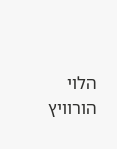הלוי הורוויץ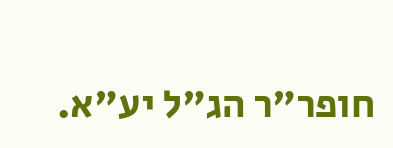חופר"ר הג"ל יע"א.